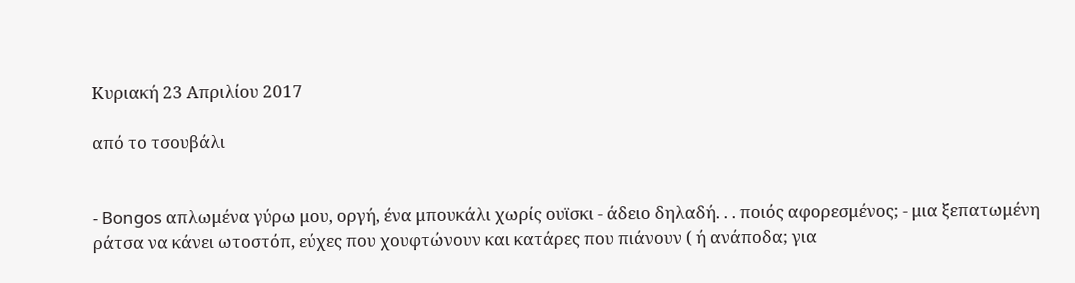Κυριακή 23 Απριλίου 2017

από το τσουβάλι


- Bongos απλωμένα γύρω μου, οργή, ένα μπουκάλι χωρίς ουϊσκι - άδειο δηλαδή. . . ποιός αφορεσμένος; - μια ξεπατωμένη ράτσα να κάνει ωτοστόπ, εύχες που χουφτώνουν και κατάρες που πιάνουν ( ή ανάποδα; για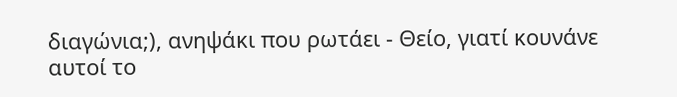διαγώνια;), ανηψάκι που ρωτάει - Θείο, γιατί κουνάνε αυτοί το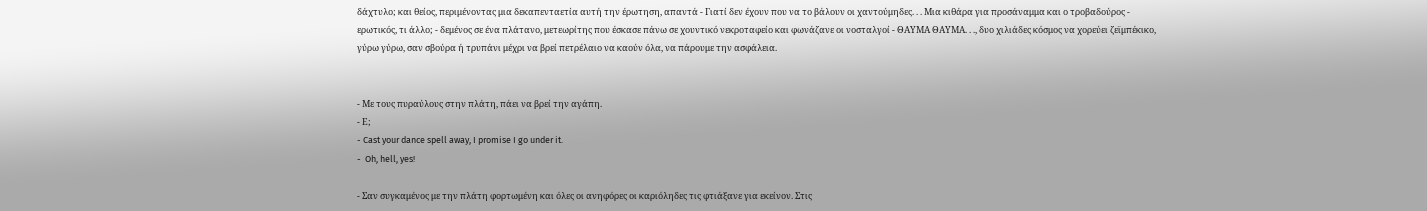δάχτυλο; και θείος, περιμένοντας μια δεκαπενταετία αυτή την έρωτηση, απαντά - Γιατί δεν έχουν που να το βάλουν οι χαντούμηδες. . . Μια κιθάρα για προσάναμμα και ο τροβαδούρος - ερωτικός, τι άλλο; - δεμένος σε ένα πλάτανο, μετεωρίτης που έσκασε πάνω σε χουντικό νεκροταφείο και φωνάζανε οι νοσταλγοί - ΘΑΥΜΑ ΘΑΥΜΑ. . ., δυο χιλιάδες κόσμος να χορεύει ζεϊμπέκικο, γύρω γύρω, σαν σβούρα ή τρυπάνι μέχρι να βρεί πετρέλαιο να καούν όλα, να πάρουμε την ασφάλεια.


- Με τους πυραύλους στην πλάτη, πάει να βρεί την αγάπη.
- Ε;
- Cast your dance spell away, I promise I go under it.
-  Oh, hell, yes!

- Σαν συγκαμένος με την πλάτη φορτωμένη και όλες οι ανηφόρες οι καριόληδες τις φτιάξανε για εκείνον. Στις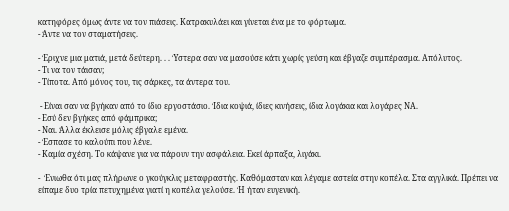κατηφόρες όμως άντε να τον πιάσεις. Κατρακυλάει και γίνεται ένα με το φόρτωμα.
- Άντε να τον σταματήσεις.

- Έριχνε μια ματιά, μετά δεύτερη. . . Ύστερα σαν να μασούσε κάτι χωρίς γεύση και έβγαζε συμπέρασμα. Απόλυτος.
- Τι να τον τάισαν;
- Τίποτα. Από μόνος του, τις σάρκες, τα άντερα του.

 - Είναι σαν να βγήκαν από το ίδιο εργοστάσιο. Ίδια κοψιά, ίδιες κινήσεις, ίδια λογάκια και λογάρες ΝΑ.
- Εσύ δεν βγήκες από φάμπρικα;
- Ναι. Άλλα έκλεισε μόλις έβγαλε εμένα.
- Έσπασε το καλούπι που λένε.
- Καμία σχέση. Το κάψανε για να πάρουν την ασφάλεια. Εκεί άρπαξα, λιγάκι.

-  Ένιωθα ότι μας πλήρωνε ο γκούγκλις μεταφραστής. Καθόμασταν και λέγαμε αστεία στην κοπέλα. Στα αγγλικά. Πρέπει να είπαμε δυο τρία πετυχημένα γιατί η κοπέλα γελούσε. Ή ήταν ευγενική.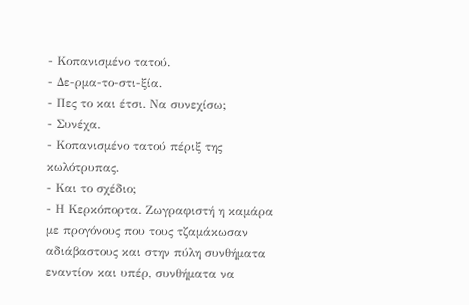- Κοπανισμένο τατού.
- Δε-ρμα-το-στι-ξία.
- Πες το και έτσι. Να συνεχίσω;
- Συνέχα.
- Κοπανισμένο τατού πέριξ της κωλότρυπας.
- Και το σχέδιο;
- Η Κερκόπορτα. Ζωγραφιστή η καμάρα με προγόνους που τους τζαμάκωσαν αδιάβαστους και στην πύλη συνθήματα εναντίον και υπέρ, συνθήματα να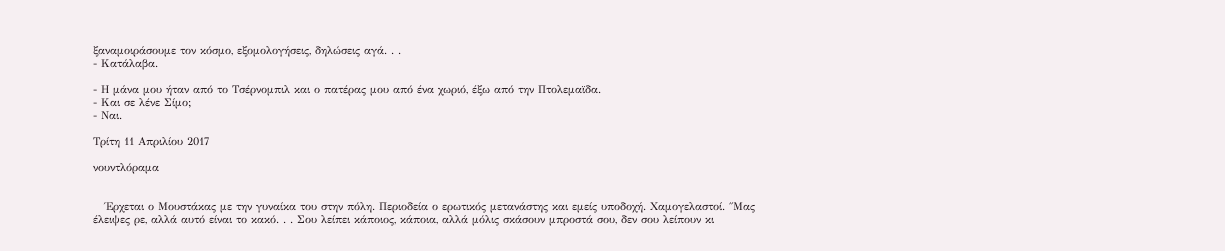ξαναμοιράσουμε τον κόσμο, εξομολογήσεις, δηλώσεις αγά. . .
- Κατάλαβα.

- Η μάνα μου ήταν από το Τσέρνομπιλ και ο πατέρας μου από ένα χωριό, έξω από την Πτολεμαϊδα.
- Και σε λένε Σίμο;
- Ναι.

Τρίτη 11 Απριλίου 2017

νουντλόραμα


   Έρχεται ο Μουστάκας με την γυναίκα του στην πόλη. Περιοδεία ο ερωτικός μετανάστης και εμείς υποδοχή. Χαμογελαστοί. ΄΄Μας έλειψες ρε, αλλά αυτό είναι το κακό. . . Σου λείπει κάποιος, κάποια, αλλά μόλις σκάσουν μπροστά σου, δεν σου λείπουν κι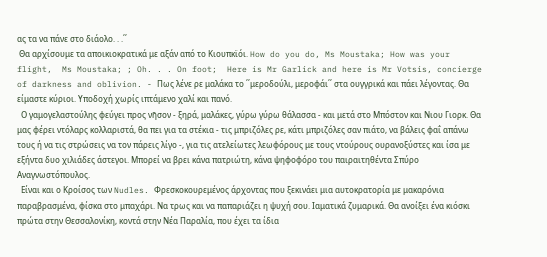ας τα να πάνε στο διάολο. . .΄΄
 Θα αρχίσουμε τα αποικιοκρατικά με αξάν από το Κιουπκϊόι. How do you do, Ms Moustaka; How was your flight,  Ms Moustaka; ; Oh. . . On foot;  Here is Mr Garlick and here is Mr Votsis, concierge of darkness and oblivion. - Πως λένε ρε μαλάκα το ΄΄μεροδούλι, μεροφάι΄΄ στα ουγγρικά και πάει λέγοντας. Θα είμαστε κύριοι. Υποδοχή χωρίς ιπτάμενο χαλί και πανό.
  Ο γαμογελαστούλης φεύγει προς νῆσον - ξηρά, μαλάκες, γύρω γύρω θάλασσα - και μετά στο Μπόστον και Νιου Γιορκ. Θα μας φέρει ντόλαρς κολλαριστά, θα πει για τα στέκια - τις μπριζόλες ρε, κάτι μπριζόλες σαν πιάτο, να βάλεις φαΐ απάνω τους ή να τις στρώσεις να τον πάρεις λίγο -, για τις ατελείωτες λεωφόρους με τους ντούρους ουρανοξύστες και ίσα με εξήντα δυο χιλιάδες άστεγοι. Μπορεί να βρει κάνα πατριώτη, κάνα ψηφοφόρο του παιραιτηθέντα Σπύρο Αναγνωστόπουλος.
  Είναι και ο Κροίσος των Nudles. Φρεσκοκουρεμένος άρχοντας που ξεκινάει μια αυτοκρατορία με μακαρόνια παραβρασμένα, φίσκα στο μπαχάρι. Να τρως και να παπαριάζει η ψυχή σου. Ιαματικά ζυμαρικά. Θα ανοίξει ένα κιόσκι πρώτα στην Θεσσαλονίκη, κοντά στην Νέα Παραλία, που έχει τα ίδια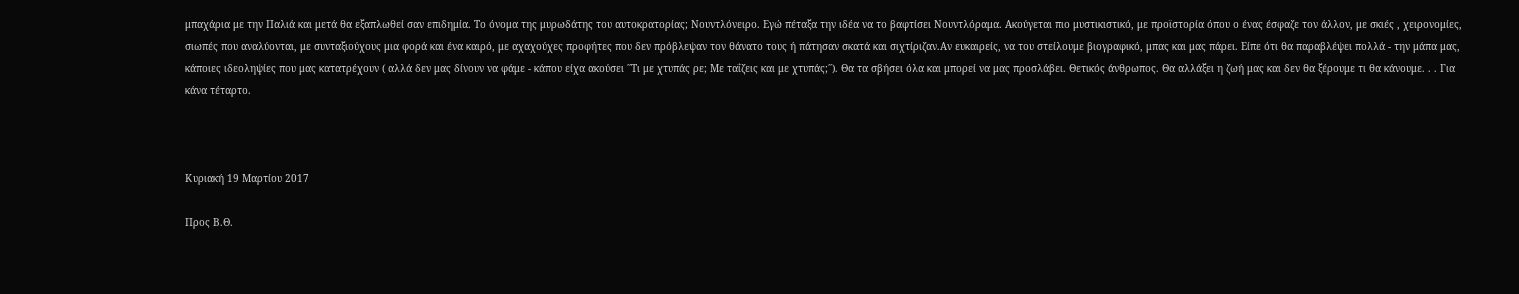μπαχάρια με την Παλιά και μετά θα εξαπλωθεί σαν επιδημία. Το όνομα της μυρωδάτης του αυτοκρατορίας; Nουντλόνειρο. Εγώ πέταξα την ιδέα να το βαφτίσει Νουντλόραμα. Ακούγεται πιο μυστικιστικό, με προϊστορία όπου ο ένας έσφαζε τον άλλον, με σκιές , χειρονομίες, σιωπές που αναλύονται, με συνταξιούχους μια φορά και ένα καιρό, με αχαχούχες προφήτες που δεν πρόβλεψαν τον θάνατο τους ή πάτησαν σκατά και σιχτίριζαν.Αν ευκαιρείς, να του στείλουμε βιογραφικό, μπας και μας πάρει. Είπε ότι θα παραβλέψει πολλά - την μάπα μας, κάποιες ιδεοληψίες που μας κατατρέχουν ( αλλά δεν μας δίνουν να φάμε - κάπου είχα ακούσει ΄΄Τι με χτυπάς ρε; Με ταΐζεις και με χτυπάς;΄΄). Θα τα σβήσει όλα και μπορεί να μας προσλάβει. Θετικός άνθρωπος. Θα αλλάξει η ζωή μας και δεν θα ξέρουμε τι θα κάνουμε. . . Για κάνα τέταρτο.



Κυριακή 19 Μαρτίου 2017

Προς Β.Θ.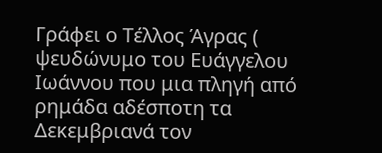Γράφει ο Τέλλος Άγρας ( ψευδώνυμο του Ευάγγελου Ιωάννου που μια πληγή από ρημάδα αδέσποτη τα Δεκεμβριανά τον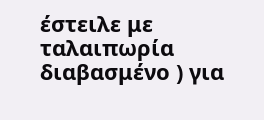έστειλε με ταλαιπωρία διαβασμένο ) για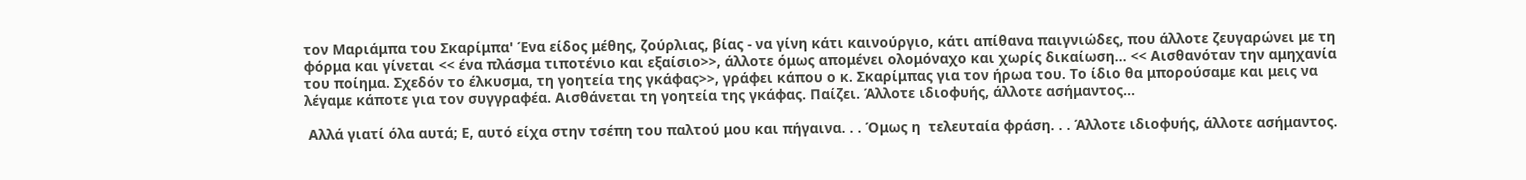τον Μαριάμπα του Σκαρίμπα' Ένα είδος μέθης, ζούρλιας, βίας - να γίνη κάτι καινούργιο, κάτι απίθανα παιγνιώδες, που άλλοτε ζευγαρώνει με τη φόρμα και γίνεται << ένα πλάσμα τιποτένιο και εξαίσιο>>, άλλοτε όμως απομένει ολομόναχο και χωρίς δικαίωση... << Αισθανόταν την αμηχανία του ποίημα. Σχεδόν το έλκυσμα, τη γοητεία της γκάφας>>, γράφει κάπου ο κ. Σκαρίμπας για τον ήρωα του. Το ίδιο θα μπορούσαμε και μεις να λέγαμε κάποτε για τον συγγραφέα. Αισθάνεται τη γοητεία της γκάφας. Παίζει. Άλλοτε ιδιοφυής, άλλοτε ασήμαντος...

 Αλλά γιατί όλα αυτά; Ε, αυτό είχα στην τσέπη του παλτού μου και πήγαινα. . . Όμως η  τελευταία φράση. . . Άλλοτε ιδιοφυής, άλλοτε ασήμαντος.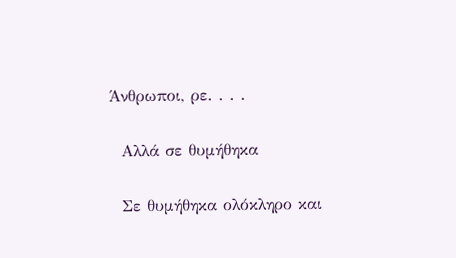Άνθρωποι, ρε. . . .

  Αλλά σε θυμήθηκα

  Σε θυμήθηκα ολόκληρο και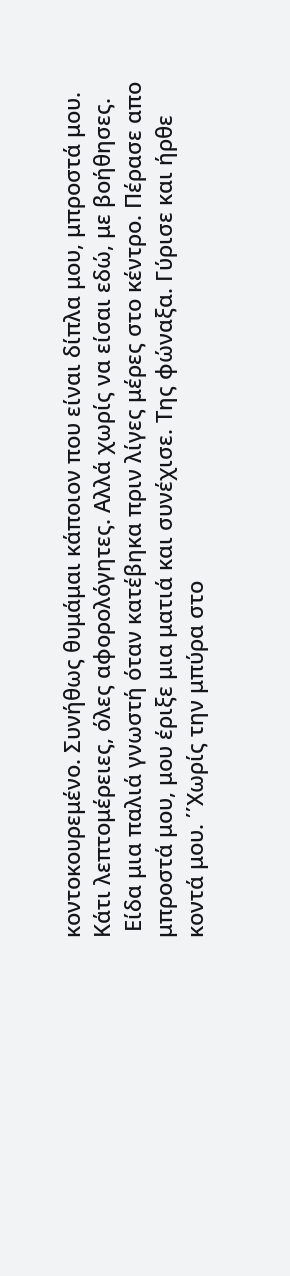κοντοκουρεμένο. Συνήθως θυμάμαι κάποιον που είναι δίπλα μου, μπροστά μου. Κάτι λεπτομέρειες, όλες αφορολόγητες. Αλλά χωρίς να είσαι εδώ, με βοήθησες.
 Είδα μια παλιά γνωστή όταν κατέβηκα πριν λίγες μέρες στο κέντρο. Πέρασε απο μπροστά μου, μου έριξε μια ματιά και συνέχισε. Της φώναξα. Γύρισε και ήρθε κοντά μου. ΄΄Χωρίς την μπύρα στο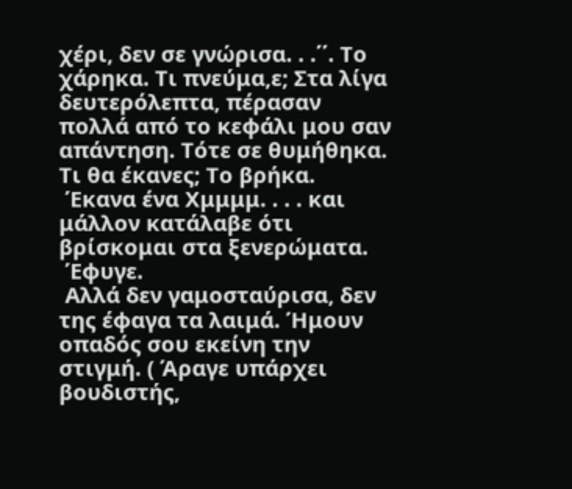χέρι, δεν σε γνώρισα. . .΄΄. Το χάρηκα. Τι πνεύμα,ε; Στα λίγα δευτερόλεπτα, πέρασαν πολλά από το κεφάλι μου σαν απάντηση. Τότε σε θυμήθηκα. Τι θα έκανες; Το βρήκα.
 Έκανα ένα Χμμμμ. . . . και μάλλον κατάλαβε ότι βρίσκομαι στα ξενερώματα.
 Έφυγε.
 Αλλά δεν γαμοσταύρισα, δεν της έφαγα τα λαιμά. Ήμουν οπαδός σου εκείνη την στιγμή. ( Άραγε υπάρχει βουδιστής,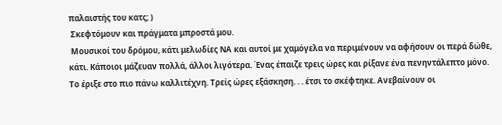παλαιστής του κατς; )
 Σκεφτόμουν και πράγματα μπροστά μου.
 Μουσικοί του δρόμου, κάτι μελωδίες ΝΑ και αυτοί με χαμόγελα να περιμένουν να αφήσουν οι περά δώθε, κάτι. Κάποιοι μάζευαν πολλά, άλλοι λιγότερα. Ένας έπαιζε τρεις ώρες και ρίξανε ένα πενηντάλεπτο μόνο. Το έριξε στο πιο πάνω καλλιτέχνη. Τρείς ώρες εξάσκηση. . . έτσι το σκέφτηκε. Ανεβαίνουν οι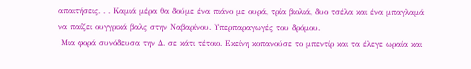απαιτήσεις. . . Καμιά μέρα θα δούμε ένα πιάνο με ουρά, τρία βιολιά, δυο τσέλα και ένα μπαγλαμά να παίζει ουγγρικά βαλς στην Ναβαρίνου. Υπερπαραγωγές του δρόμου.
 Μια φορά συνόδευσα την Δ. σε κάτι τέτοιο. Εκείνη κοπανούσε το μπεντίρ και τα έλεγε ωραία και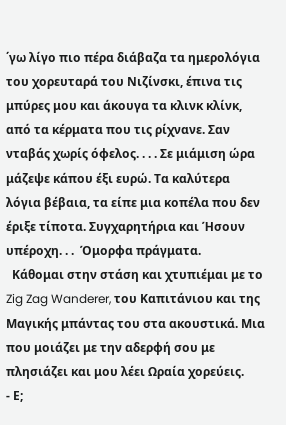΄γω λίγο πιο πέρα διάβαζα τα ημερολόγια του χορευταρά του Νιζίνσκι, έπινα τις μπύρες μου και άκουγα τα κλινκ κλίνκ, από τα κέρματα που τις ρίχνανε. Σαν νταβάς χωρίς όφελος. . . . Σε μιάμιση ώρα μάζεψε κάπου έξι ευρώ. Τα καλύτερα λόγια βέβαια, τα είπε μια κοπέλα που δεν έριξε τίποτα. Συγχαρητήρια και Ήσουν υπέροχη. . .  Όμορφα πράγματα.
  Κάθομαι στην στάση και χτυπιέμαι με το Zig Zag Wanderer, του Καπιτάνιου και της Μαγικής μπάντας του στα ακουστικά. Μια που μοιάζει με την αδερφή σου με πλησιάζει και μου λέει Ωραία χορεύεις.
- Ε;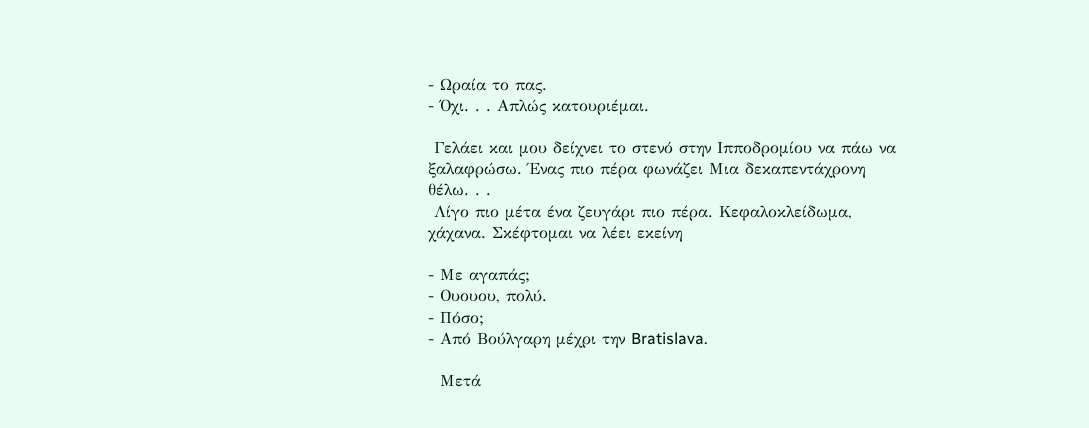- Ωραία το πας.
- Όχι. . . Απλώς κατουριέμαι.

 Γελάει και μου δείχνει το στενό στην Ιπποδρομίου να πάω να ξαλαφρώσω. Ένας πιο πέρα φωνάζει Μια δεκαπεντάχρονη θέλω. . .
 Λίγο πιο μέτα ένα ζευγάρι πιο πέρα. Κεφαλοκλείδωμα, χάχανα. Σκέφτομαι να λέει εκείνη

- Με αγαπάς;
- Ουουου, πολύ.
- Πόσο;
- Από Βούλγαρη μέχρι την Bratislava.

  Μετά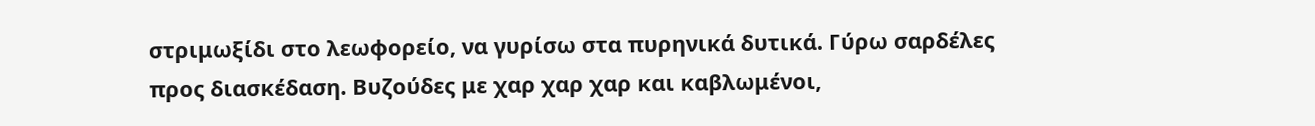στριμωξίδι στο λεωφορείο, να γυρίσω στα πυρηνικά δυτικά. Γύρω σαρδέλες προς διασκέδαση. Βυζούδες με χαρ χαρ χαρ και καβλωμένοι,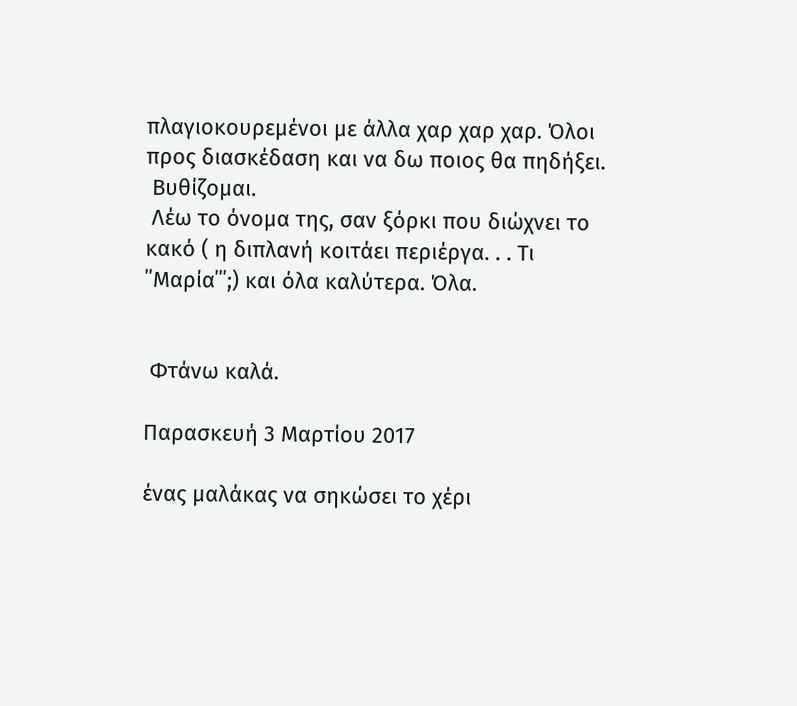πλαγιοκουρεμένοι με άλλα χαρ χαρ χαρ. Όλοι προς διασκέδαση και να δω ποιος θα πηδήξει.
 Βυθίζομαι.
 Λέω το όνομα της, σαν ξόρκι που διώχνει το κακό ( η διπλανή κοιτάει περιέργα. . . Τι ΄΄Μαρία΄΄΄;) και όλα καλύτερα. Όλα.


 Φτάνω καλά.

Παρασκευή 3 Μαρτίου 2017

ένας μαλάκας να σηκώσει το χέρι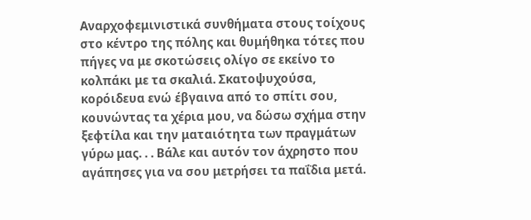Αναρχοφεμινιστικά συνθήματα στους τοίχους στο κέντρο της πόλης και θυμήθηκα τότες που πήγες να με σκοτώσεις ολίγο σε εκείνο το κολπάκι με τα σκαλιά. Σκατοψυχούσα, κορόιδευα ενώ έβγαινα από το σπίτι σου,  κουνώντας τα χέρια μου, να δώσω σχήμα στην ξεφτίλα και την ματαιότητα των πραγμάτων γύρω μας. . . Βάλε και αυτόν τον άχρηστο που αγάπησες για να σου μετρήσει τα παΐδια μετά.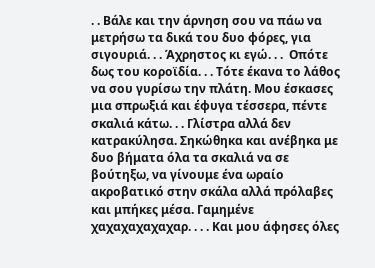. . Βάλε και την άρνηση σου να πάω να μετρήσω τα δικά του δυο φόρες, για σιγουριά. . . Άχρηστος κι εγώ. . .  Οπότε δως του κοροϊδία. . . Τότε έκανα το λάθος να σου γυρίσω την πλάτη. Μου έσκασες μια σπρωξιά και έφυγα τέσσερα, πέντε σκαλιά κάτω. . . Γλίστρα αλλά δεν κατρακύλησα. Σηκώθηκα και ανέβηκα με δυο βήματα όλα τα σκαλιά να σε βούτηξω, να γίνουμε ένα ωραίο ακροβατικό στην σκάλα αλλά πρόλαβες και μπήκες μέσα. Γαμημένε χαχαχαχαχαχαρ. . . . Και μου άφησες όλες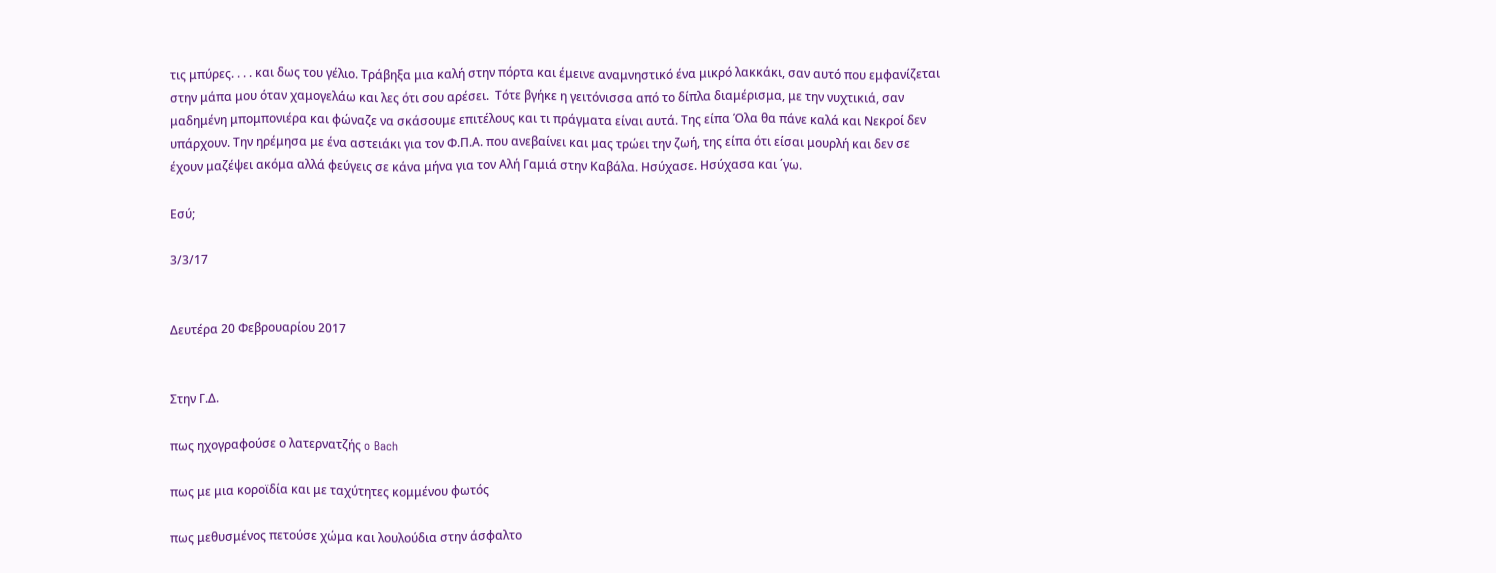τις μπύρες. . . . και δως του γέλιο. Τράβηξα μια καλή στην πόρτα και έμεινε αναμνηστικό ένα μικρό λακκάκι, σαν αυτό που εμφανίζεται στην μάπα μου όταν χαμογελάω και λες ότι σου αρέσει.  Τότε βγήκε η γειτόνισσα από το δίπλα διαμέρισμα, με την νυχτικιά, σαν μαδημένη μπομπονιέρα και φώναζε να σκάσουμε επιτέλους και τι πράγματα είναι αυτά. Της είπα Όλα θα πάνε καλά και Νεκροί δεν υπάρχουν. Την ηρέμησα με ένα αστειάκι για τον Φ.Π.Α. που ανεβαίνει και μας τρώει την ζωή, της είπα ότι είσαι μουρλή και δεν σε έχουν μαζέψει ακόμα αλλά φεύγεις σε κάνα μήνα για τον Αλή Γαμιά στην Καβάλα. Ησύχασε. Ησύχασα και ΄γω.

Εσύ;

3/3/17


Δευτέρα 20 Φεβρουαρίου 2017


Στην Γ.Δ.

πως ηχογραφούσε ο λατερνατζής o Bach

πως με μια κοροϊδία και με ταχύτητες κομμένου φωτός

πως μεθυσμένος πετούσε χώμα και λουλούδια στην άσφαλτο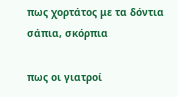πως χορτάτος με τα δόντια σάπια, σκόρπια

πως οι γιατροί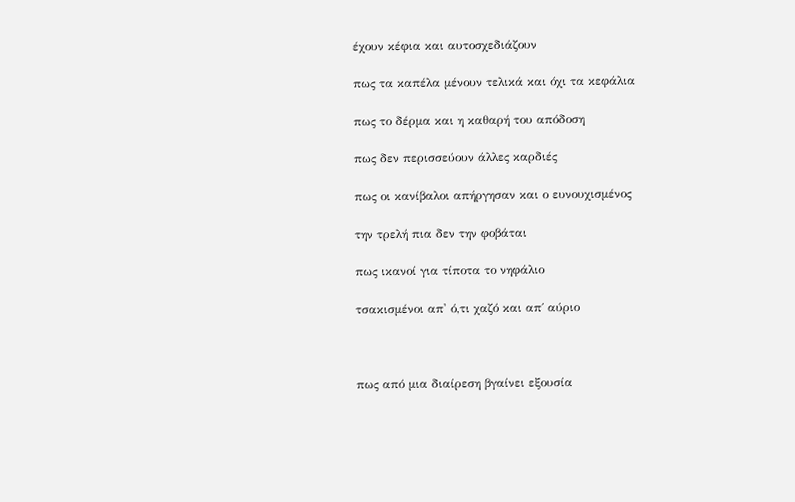έχουν κέφια και αυτοσχεδιάζουν

πως τα καπέλα μένουν τελικά και όχι τα κεφάλια

πως το δέρμα και η καθαρή του απόδοση

πως δεν περισσεύουν άλλες καρδιές

πως οι κανίβαλοι απήργησαν και ο ευνουχισμένος

την τρελή πια δεν την φοβάται

πως ικανοί για τίποτα το νηφάλιο

τσακισμένοι απ' ό,τι χαζό και απ΄ αύριο



πως από μια διαίρεση βγαίνει εξουσία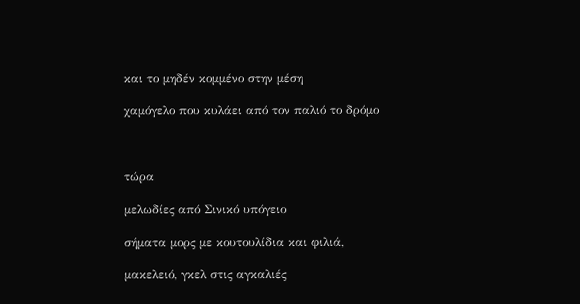και το μηδέν κομμένο στην μέση

χαμόγελο που κυλάει από τον παλιό το δρόμο



τώρα

μελωδίες από Σινικό υπόγειο

σήματα μορς με κουτουλίδια και φιλιά,

μακελειό, γκελ στις αγκαλιές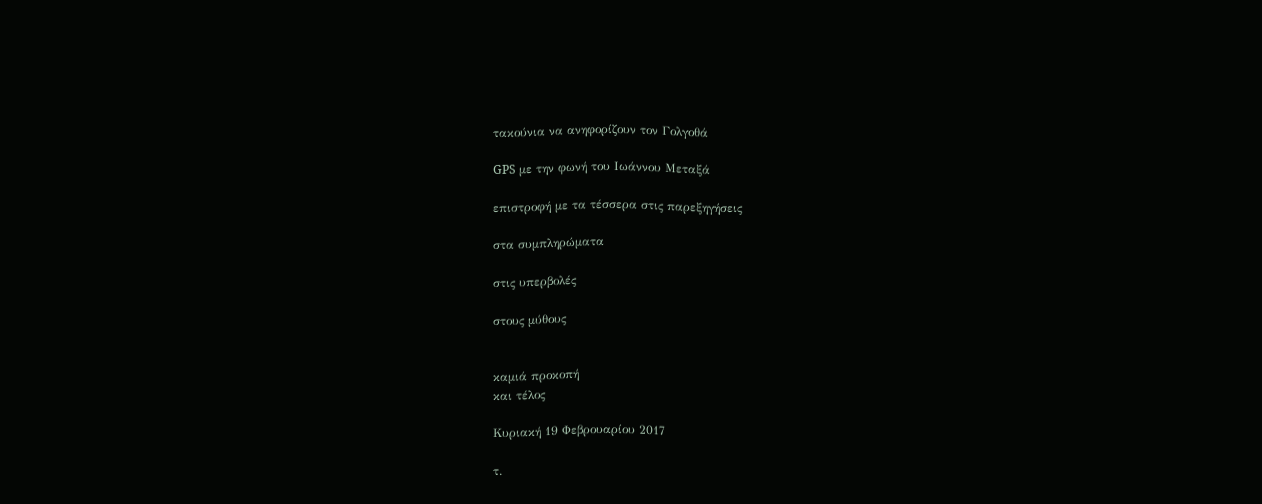τακούνια να ανηφορίζουν τον Γολγοθά

GPS με την φωνή του Ιωάννου Μεταξά

επιστροφή με τα τέσσερα στις παρεξηγήσεις

στα συμπληρώματα

στις υπερβολές

στους μύθους


καμιά προκοπή
και τέλος

Κυριακή 19 Φεβρουαρίου 2017

τ.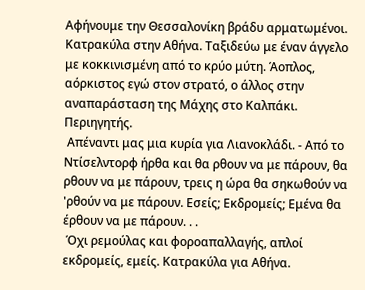Αφήνουμε την Θεσσαλονίκη βράδυ αρματωμένοι. Κατρακύλα στην Αθήνα. Ταξιδεύω με έναν άγγελο με κοκκινισμένη από το κρύο μύτη. Άοπλος, αόρκιστος εγώ στον στρατό, ο άλλος στην αναπαράσταση της Μάχης στο Καλπάκι. Περιηγητής.
 Απέναντι μας μια κυρία για Λιανοκλάδι. - Από το Ντίσελντορφ ήρθα και θα ρθουν να με πάρουν, θα ρθουν να με πάρουν, τρεις η ώρα θα σηκωθούν να 'ρθούν να με πάρουν. Εσείς; Εκδρομείς; Εμένα θα έρθουν να με πάρουν. . .
 Όχι ρεμούλας και φοροαπαλλαγής, απλοί εκδρομείς, εμείς. Κατρακύλα για Αθήνα.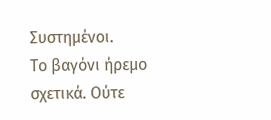Συστημένοι.
Το βαγόνι ήρεμο σχετικά. Ούτε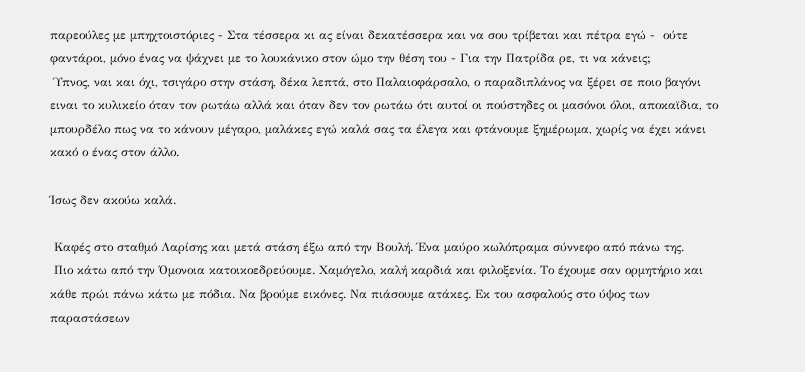παρεούλες με μπηχτοιστόριες - Στα τέσσερα κι ας είναι δεκατέσσερα και να σου τρίβεται και πέτρα εγώ -  ούτε φαντάροι, μόνο ένας να ψάχνει με το λουκάνικο στον ώμο την θέση του - Για την Πατρίδα ρε, τι να κάνεις;
 Ύπνος, ναι και όχι, τσιγάρο στην στάση, δέκα λεπτά, στο Παλαιοφάρσαλο, ο παραδιπλάνος να ξέρει σε ποιο βαγόνι ειναι το κυλικείο όταν τον ρωτάω αλλά και όταν δεν τον ρωτάω ότι αυτοί οι πούστηδες οι μασόνοι όλοι, αποκαϊδια, το μπουρδέλο πως να το κάνουν μέγαρο, μαλάκες εγώ καλά σας τα έλεγα και φτάνουμε ξημέρωμα, χωρίς να έχει κάνει κακό ο ένας στον άλλο.

Ίσως δεν ακούω καλά.

 Καφές στο σταθμό Λαρίσης και μετά στάση έξω από την Βουλή. Ένα μαύρο κωλόπραμα σύννεφο από πάνω της.
 Πιο κάτω από την Όμονοια κατοικοεδρεύουμε. Χαμόγελο, καλή καρδιά και φιλοξενία. Το έχουμε σαν ορμητήριο και κάθε πρώι πάνω κάτω με πόδια. Να βρούμε εικόνες. Να πιάσουμε ατάκες. Εκ του ασφαλούς στο ύψος των παραστάσεων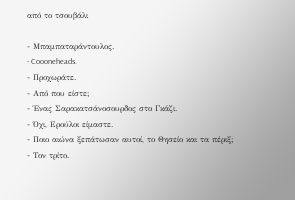από το τσουβάλι

- Μπαμπαταράντουλος.
- Coooneheads.
- Προχωράτε.
- Από που είστε;
- Ένας Σαρακατσάνοσουρδος στο Γκάζι.
- Όχι, Ερούλοι είμαστε.
- Ποιο αιώνα ξεπάτωσαν αυτοί, το Θησείο και τα πέριξ;
- Τον τρίτο.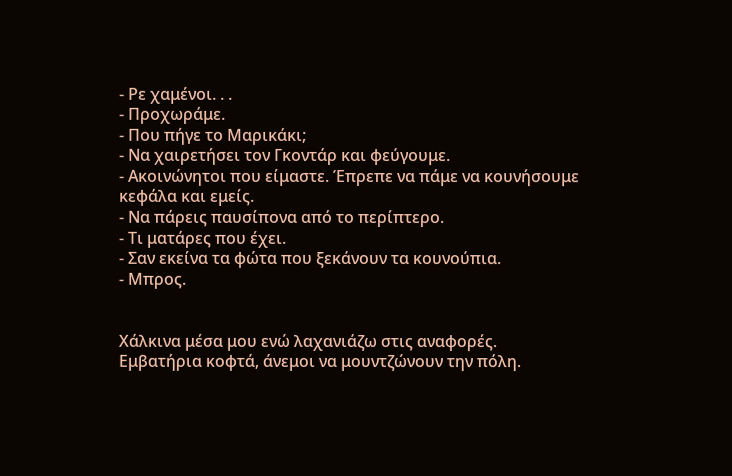- Ρε χαμένοι. . .
- Προχωράμε.
- Που πήγε το Μαρικάκι;
- Να χαιρετήσει τον Γκοντάρ και φεύγουμε.
- Ακοινώνητοι που είμαστε. Έπρεπε να πάμε να κουνήσουμε κεφάλα και εμείς.
- Να πάρεις παυσίπονα από το περίπτερο.
- Τι ματάρες που έχει.
- Σαν εκείνα τα φώτα που ξεκάνουν τα κουνούπια.
- Μπρος.


Χάλκινα μέσα μου ενώ λαχανιάζω στις αναφορές.
Εμβατήρια κοφτά, άνεμοι να μουντζώνουν την πόλη.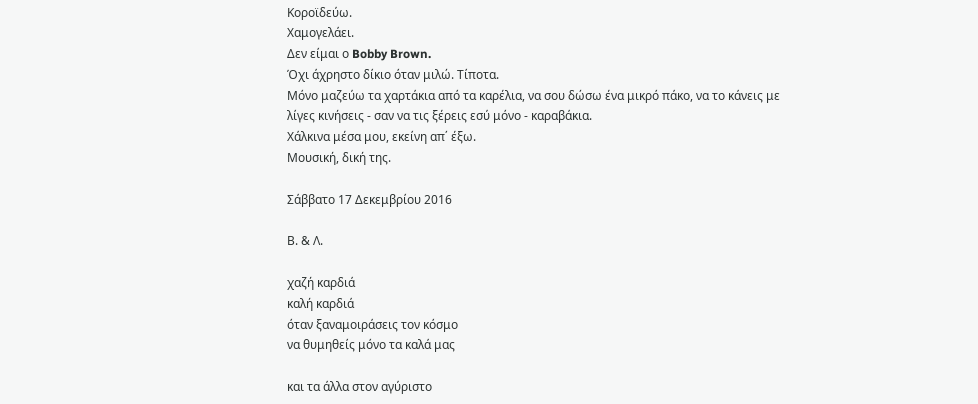Κοροϊδεύω.
Χαμογελάει.
Δεν είμαι ο Bobby Brown.
Όχι άχρηστο δίκιο όταν μιλώ. Τίποτα.
Μόνο μαζεύω τα χαρτάκια από τα καρέλια, να σου δώσω ένα μικρό πάκο, να το κάνεις με λίγες κινήσεις - σαν να τις ξέρεις εσύ μόνο - καραβάκια.
Χάλκινα μέσα μου, εκείνη απ΄ έξω.
Μουσική, δική της.

Σάββατο 17 Δεκεμβρίου 2016

Β. & Λ.

χαζή καρδιά
καλή καρδιά
όταν ξαναμοιράσεις τον κόσμο
να θυμηθείς μόνο τα καλά μας

και τα άλλα στον αγύριστο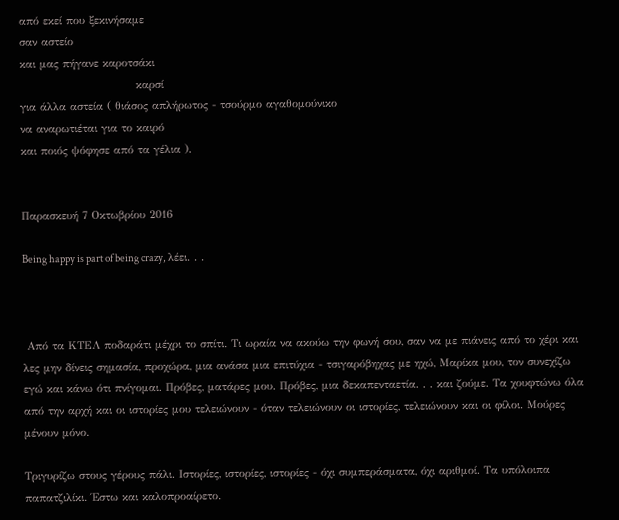από εκεί που ξεκινήσαμε
σαν αστείο
και μας πήγανε καροτσάκι
                             καρσί
για άλλα αστεία ( θιάσος απλήρωτος - τσούρμο αγαθομούνικο
να αναρωτιέται για το καιρό
και ποιός ψόφησε από τα γέλια ).


Παρασκευή 7 Οκτωβρίου 2016

Being happy is part of being crazy, λέει. . .



 Από τα ΚΤΕΛ ποδαράτι μέχρι το σπίτι. Τι ωραία να ακούω την φωνή σου, σαν να με πιάνεις από το χέρι και λες μην δίνεις σημασία, προχώρα, μια ανάσα μια επιτύχια - τσιγαρόβηχας με ηχώ, Μαρίκα μου, τον συνεχίζω εγώ και κάνω ότι πνίγομαι. Πρόβες, ματάρες μου. Πρόβες, μια δεκαπενταετία. . . και ζούμε. Τα χουφτώνω όλα από την αρχή και οι ιστορίες μου τελειώνουν - όταν τελειώνουν οι ιστορίες, τελειώνουν και οι φίλοι. Μούρες μένουν μόνο.

Τριγυρίζω στους γέρους πάλι. Ιστορίες, ιστορίες, ιστορίες - όχι συμπεράσματα, όχι αριθμοί. Τα υπόλοιπα παπατζιλίκι. Έστω και καλοπροαίρετο.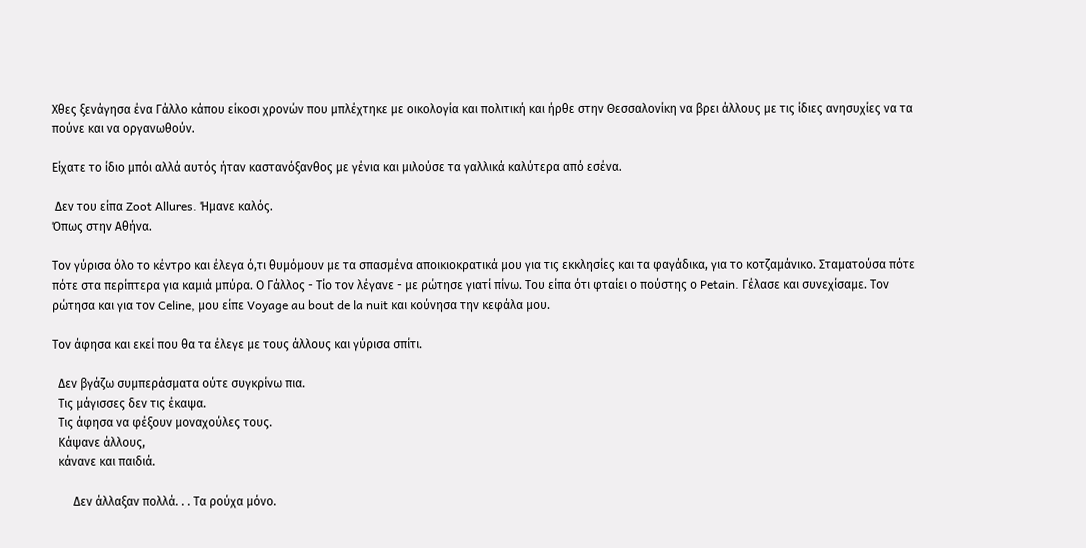Χθες ξενάγησα ένα Γάλλο κάπου είκοσι χρονών που μπλέχτηκε με οικολογία και πολιτική και ήρθε στην Θεσσαλονίκη να βρει άλλους με τις ίδιες ανησυχίες να τα πούνε και να οργανωθούν.

Είχατε το ίδιο μπόι αλλά αυτός ήταν καστανόξανθος με γένια και μιλούσε τα γαλλικά καλύτερα από εσένα.

 Δεν του είπα Zoot Allures. Ήμανε καλός.
Όπως στην Αθήνα.

Τον γύρισα όλο το κέντρο και έλεγα ό,τι θυμόμουν με τα σπασμένα αποικιοκρατικά μου για τις εκκλησίες και τα φαγάδικα, για το κοτζαμάνικο. Σταματούσα πότε πότε στα περίπτερα για καμιά μπύρα. Ο Γάλλος - Τίο τον λέγανε - με ρώτησε γιατί πίνω. Του είπα ότι φταίει ο πούστης ο Petain. Γέλασε και συνεχίσαμε. Τον ρώτησα και για τον Celine, μου είπε Voyage au bout de la nuit και κούνησα την κεφάλα μου.

Τον άφησα και εκεί που θα τα έλεγε με τους άλλους και γύρισα σπίτι.

  Δεν βγάζω συμπεράσματα ούτε συγκρίνω πια.
  Τις μάγισσες δεν τις έκαψα.
  Τις άφησα να φέξουν μοναχούλες τους.
  Κάψανε άλλους,
  κάνανε και παιδιά.

       Δεν άλλαξαν πολλά. . . Τα ρούχα μόνο.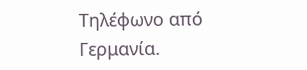Τηλέφωνο από Γερμανία.